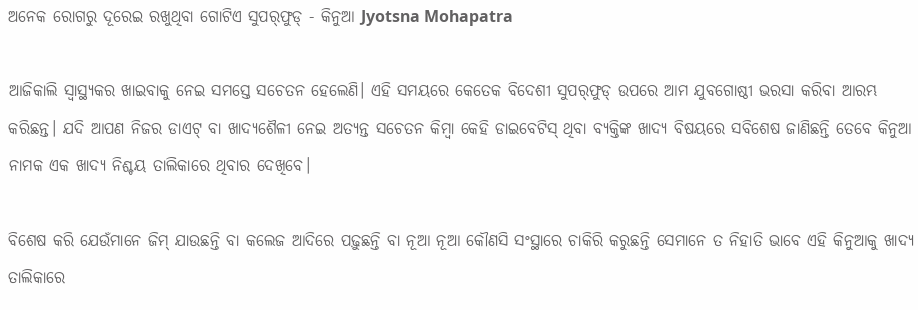ଅନେକ ରୋଗରୁ ଦୂରେଇ ରଖୁଥିବା ଗୋଟିଏ ସୁପର୍‌ଫୁଡ୍ - କିନୁଆ Jyotsna Mohapatra

ଆଜିକାଲି ସ୍ୱାସ୍ଥ୍ୟକର ଖାଇବାକୁ ନେଇ ସମସ୍ତେ ସଚେତନ ହେଲେଣି। ଏହି ସମୟରେ କେତେକ ବିଦେଶୀ ସୁପର୍‌ଫୁଡ୍ ଉପରେ ଆମ ଯୁବଗୋଷ୍ଠୀ ଭରସା କରିବା ଆରମ୍ଭ କରିଛନ୍ତ। ଯଦି ଆପଣ ନିଜର ଡାଏଟ୍ ବା ଖାଦ୍ୟଶୈଳୀ ନେଇ ଅତ୍ୟନ୍ତ ସଚେତନ କିମ୍ୱା କେହି ଡାଇବେଟିସ୍ ଥିବା ବ୍ୟକ୍ତିଙ୍କ ଖାଦ୍ୟ ବିଷୟରେ ସବିଶେଷ ଜାଣିଛନ୍ତି ତେବେ କିନୁଆ ନାମକ ଏକ ଖାଦ୍ୟ ନିଶ୍ଚୟ ତାଲିକାରେ ଥିବାର ଦେଖିବେ।

ବିଶେଷ କରି ଯେଉଁମାନେ ଜିମ୍ ଯାଉଛନ୍ତି ବା କଲେଜ ଆଦିରେ ପଢ଼ୁଛନ୍ତି ବା ନୂଆ ନୂଆ କୌଣସି ସଂସ୍ଥାରେ ଚାକିରି କରୁଛନ୍ତି ସେମାନେ ତ ନିହାତି ଭାବେ ଏହି କିନୁଆକୁ ଖାଦ୍ୟ ତାଲିକାରେ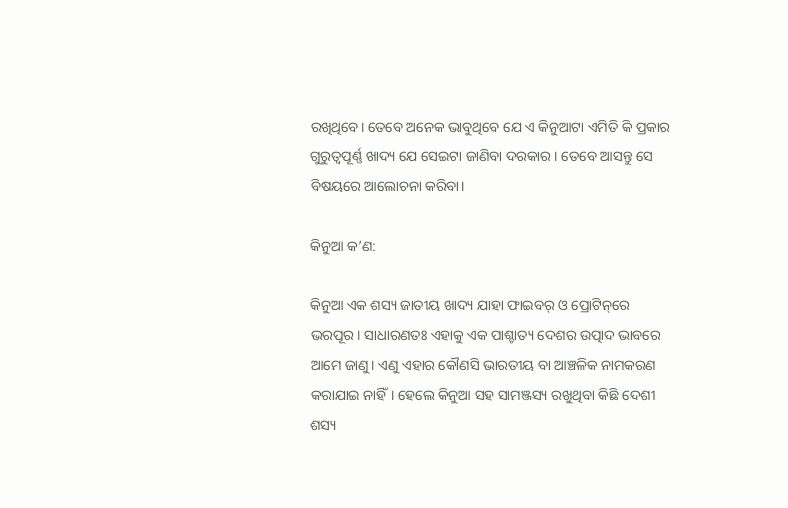ରଖିଥିବେ। ତେବେ ଅନେକ ଭାବୁଥିବେ ଯେ ଏ କିନୁଆଟା ଏମିତି କି ପ୍ରକାର ଗୁରୁତ୍ୱପୂର୍ଣ୍ଣ ଖାଦ୍ୟ ଯେ ସେଇଟା ଜାଣିବା ଦରକାର। ତେବେ ଆସନ୍ତୁ ସେ ବିଷୟରେ ଆଲୋଚନା କରିବା।

କିନୁଆ କ’ଣ:

କିନୁଆ ଏକ ଶସ୍ୟ ଜାତୀୟ ଖାଦ୍ୟ ଯାହା ଫାଇବର୍‌ ଓ ପ୍ରୋଟିନ୍‌ରେ ଭରପୂର। ସାଧାରଣତଃ ଏହାକୁ ଏକ ପାଶ୍ଚାତ୍ୟ ଦେଶର ଉତ୍ପାଦ ଭାବରେ ଆମେ ଜାଣୁ। ଏଣୁ ଏହାର କୌଣସି ଭାରତୀୟ ବା ଆଞ୍ଚଳିକ ନାମକରଣ କରାଯାଇ ନାହିଁ। ହେଲେ କିନୁଆ ସହ ସାମଞ୍ଜସ୍ୟ ରଖୁଥିବା କିଛି ଦେଶୀ ଶସ୍ୟ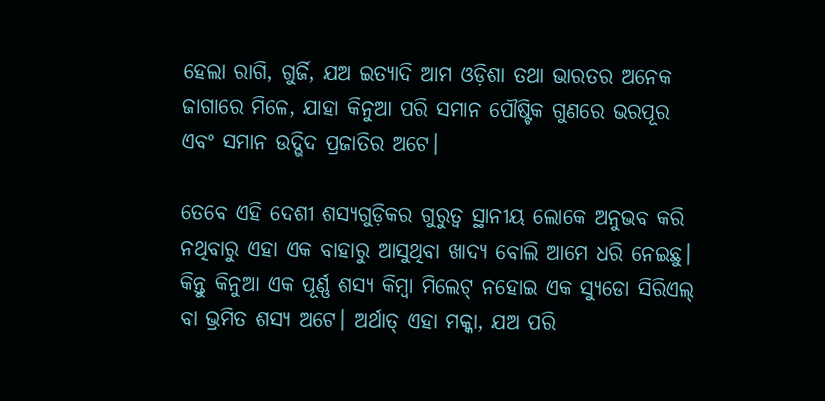ହେଲା ରାଗି, ଗୁର୍ଜି, ଯଅ ଇତ୍ୟାଦି ଆମ ଓଡ଼ିଶା ତଥା ଭାରତର ଅନେକ ଜାଗାରେ ମିଳେ, ଯାହା କିନୁଆ ପରି ସମାନ ପୌଷ୍ଟିକ ଗୁଣରେ ଭରପୂର ଏବଂ ସମାନ ଉଦ୍ଭିଦ ପ୍ରଜାତିର ଅଟେ।

ତେବେ ଏହି ଦେଶୀ ଶସ୍ୟଗୁଡ଼ିକର ଗୁରୁତ୍ୱ ସ୍ଥାନୀୟ ଲୋକେ ଅନୁଭବ କରି ନଥିବାରୁ ଏହା ଏକ ବାହାରୁ ଆସୁଥିବା ଖାଦ୍ୟ ବୋଲି ଆମେ ଧରି ନେଇଛୁ। କିନ୍ତୁ କିନୁଆ ଏକ ପୂର୍ଣ୍ଣ ଶସ୍ୟ କିମ୍ୱା ମିଲେଟ୍ ନହୋଇ ଏକ ସ୍ୟୁଡୋ ସିରିଏଲ୍‌ ବା ଭ୍ରମିତ ଶସ୍ୟ ଅଟେ। ଅର୍ଥାତ୍ ଏହା ମକ୍କା, ଯଅ ପରି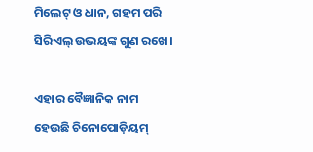ମିଲେଟ୍ ଓ ଧାନ, ଗହମ ପରି ସିରିଏଲ୍‌ ଉଭୟଙ୍କ ଗୁଣ ରଖେ।

ଏହାର ବୈଜ୍ଞାନିକ ନାମ ହେଉଛି ଚିନୋପୋଡ଼ିୟମ୍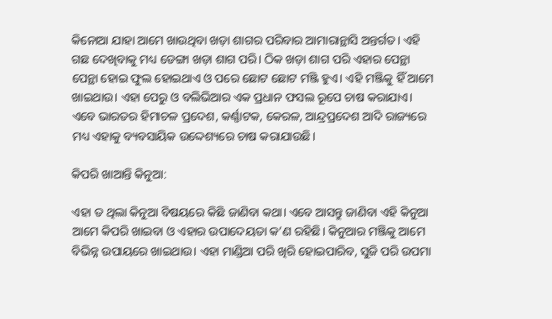କିନୋଆ ଯାହା ଆମେ ଖାଉଥିବା ଖଡ଼ା ଶାଗର ପରିବାର ଆମାରାନ୍ଥାସି ଅନ୍ତର୍ଗତ। ଏହି ଗଛ ଦେଖିବାକୁ ମଧ୍ୟ ଡେଙ୍ଗା ଖଡ଼ା ଶାଗ ପରି। ଠିକ ଖଡ଼ା ଶାଗ ପରି ଏହାର ପେନ୍ଥା ପେନ୍ଥା ହୋଇ ଫୁଲ ହୋଇଥାଏ ଓ ପରେ ଛୋଟ ଛୋଟ ମଞ୍ଜି ହୁଏ। ଏହି ମଞ୍ଜିକୁ ହିଁ ଆମେ ଖାଇଥାଉ। ଏହା ପେରୁ ଓ ବଲିଭିଆର ଏକ ପ୍ରଧାନ ଫସଲ ରୂପେ ଚାଷ କରାଯାଏ। ଏବେ ଭାରତର ହିମାଚଳ ପ୍ରଦେଶ, କର୍ଣ୍ଣାଟକ, କେରଳ, ଆନ୍ଦ୍ରପ୍ରଦେଶ ଆଦି ରାଜ୍ୟରେ ମଧ୍ୟ ଏହାକୁ ବ୍ୟବସାୟିକ ଉଦ୍ଦେଶ୍ୟରେ ଚାଷ କରାଯାଉଛି।

କିପରି ଖାଆନ୍ତି କିନୁଆ:

ଏହା ତ ଥିଲା କିନୁଆ ବିଷୟରେ କିଛି ଜାଣିବା କଥା। ଏବେ ଆସନ୍ତୁ ଜାଣିବା ଏହି କିନୁଆ ଆମେ କିପରି ଖାଇବା ଓ ଏହାର ଉପାଦେୟତା କ’ଣ ରହିଛି। କିନୁଆର ମଞ୍ଜିକୁ ଆମେ ବିଭିନ୍ନ ଉପାୟରେ ଖାଇଥାଉ। ଏହା ମାଣ୍ଡିଆ ପରି ଖିରି ହୋଇପାରିବ, ସୁଜି ପରି ଉପମା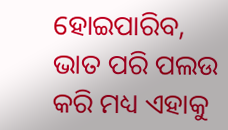ହୋଇପାରିବ, ଭାତ ପରି ପଲଉ କରି ମଧ୍ୟ ଏହାକୁ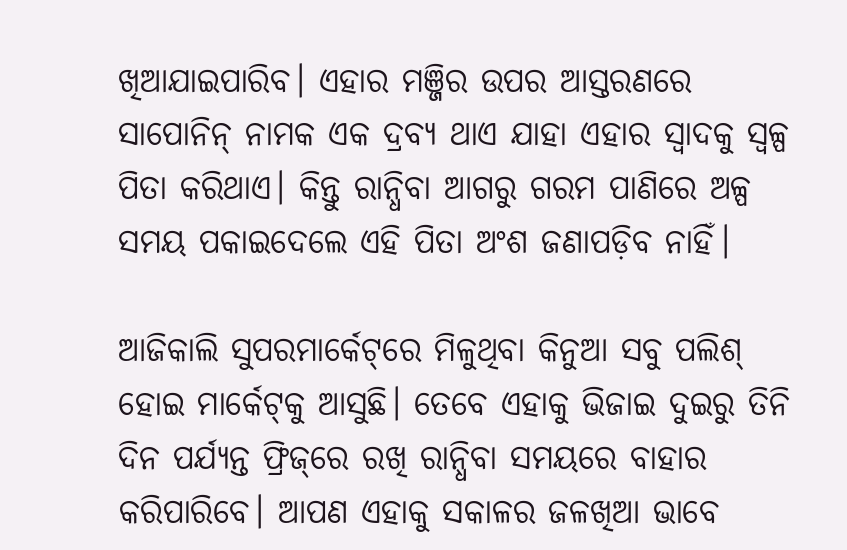ଖିଆଯାଇପାରିବ। ଏହାର ମଞ୍ଜିର ଉପର ଆସ୍ତରଣରେ ସାପୋନିନ୍ ନାମକ ଏକ ଦ୍ରବ୍ୟ ଥାଏ ଯାହା ଏହାର ସ୍ୱାଦକୁ ସ୍ୱଳ୍ପ ପିତା କରିଥାଏ। କିନ୍ତୁ ରାନ୍ଧିବା ଆଗରୁ ଗରମ ପାଣିରେ ଅଳ୍ପ ସମୟ ପକାଇଦେଲେ ଏହି ପିତା ଅଂଶ ଜଣାପଡ଼ିବ ନାହିଁ।

ଆଜିକାଲି ସୁପରମାର୍କେଟ୍‌ରେ ମିଳୁଥିବା କିନୁଆ ସବୁ ପଲିଶ୍ ହୋଇ ମାର୍କେଟ୍‌କୁ ଆସୁଛି। ତେବେ ଏହାକୁ ଭିଜାଇ ଦୁଇରୁ ତିନି ଦିନ ପର୍ଯ୍ୟନ୍ତ ଫ୍ରିଜ୍‌ରେ ରଖି ରାନ୍ଧିବା ସମୟରେ ବାହାର କରିପାରିବେ। ଆପଣ ଏହାକୁ ସକାଳର ଜଳଖିଆ ଭାବେ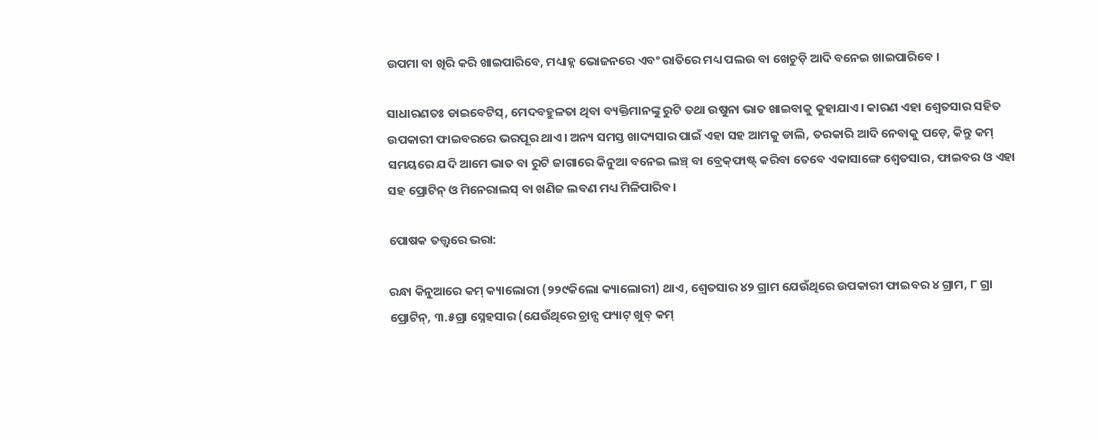ଉପମା ବା ଖିରି କରି ଖାଇପାରିବେ, ମଧ୍ୟାହ୍ନ ଭୋଜନରେ ଏବଂ ରାତିରେ ମଧ୍ୟ ପଲଉ ବା ଖେଚୁଡ଼ି ଆଦି ବନେଇ ଖାଇପାରିବେ ।

ସାଧାରଣତଃ ଡାଇବେଟିସ୍, ମେଦବହୁଳତା ଥିବା ବ୍ୟକ୍ତିମାନଙ୍କୁ ରୁଟି ତଥା ଉଷୁନା ଭାତ ଖାଇବାକୁ କୁହାଯାଏ। କାରଣ ଏହା ଶ୍ୱେତସାର ସହିତ ଉପକାରୀ ଫାଇବରରେ ଭରପୂର ଥାଏ। ଅନ୍ୟ ସମସ୍ତ ଖାଦ୍ୟସାର ପାଇଁ ଏହା ସହ ଆମକୁ ଡାଲି, ତରକାରି ଆଦି ନେବାକୁ ପଡ଼େ, କିନ୍ତୁ କମ୍ ସମୟରେ ଯଦି ଆମେ ଭାତ ବା ରୁଟି ଜାଗାରେ କିନୁଆ ବନେଇ ଲଞ୍ଚ୍ ବା ବ୍ରେକ୍‌ଫାଷ୍ଟ୍‌ କରିବା ତେବେ ଏକାସାଙ୍ଗେ ଶ୍ୱେତସାର, ଫାଇବର ଓ ଏହା ସହ ପ୍ରୋଟିନ୍ ଓ ମିନେରାଲସ୍ ବା ଖଣିଜ ଲବଣ ମଧ୍ୟ ମିଳିପାରିବ।

ପୋଷକ ତତ୍ତ୍ୱରେ ଭରା:

ରନ୍ଧା କିନୁଆରେ କମ୍ କ୍ୟାଲୋରୀ (୨୨୯କିଲୋ କ୍ୟାଲୋରୀ) ଥାଏ, ଶ୍ୱେତସାର ୪୨ ଗ୍ରାମ ଯେଉଁଥିରେ ଉପକାରୀ ଫାଇବର ୪ ଗ୍ରାମ, ୮ ଗ୍ରା ପ୍ରୋଟିନ୍, ୩.୫ଗ୍ରା ସ୍ନେହସାର (ଯେଉଁଥିରେ ଚ୍ରାନ୍ସ ଫ୍ୟାଟ୍ ଖୁବ୍ କମ୍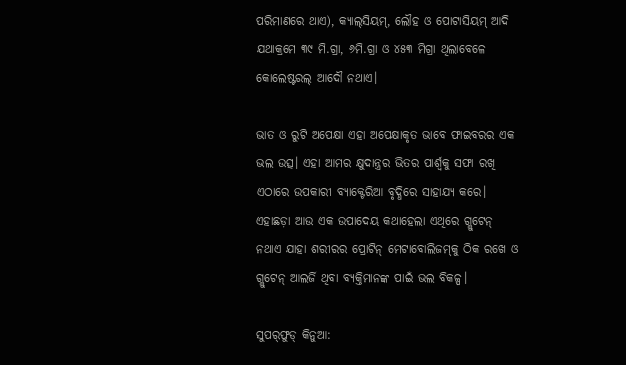ପରିମାଣରେ ଥାଏ), କ୍ୟାଲ୍‌ସିୟମ୍, ଲୌହ ଓ ପୋଟାସିୟମ୍ ଆଦି ଯଥାକ୍ରମେ ୩୯ ମି.ଗ୍ରା, ୬ମି.ଗ୍ରା ଓ ୪୫୩ ମିଗ୍ରା ଥିଲାବେଳେ କୋଲେଷ୍ଟରଲ୍ ଆଦୌ ନଥାଏ।

ଭାତ ଓ ରୁଟି ଅପେକ୍ଷା ଏହା ଅପେକ୍ଷାକୃତ ଭାବେ ଫାଇବରର ଏକ ଭଲ ଉତ୍ସ। ଏହା ଆମର କ୍ଷୁଦାନ୍ତ୍ରର ଭିତର ପାର୍ଶ୍ୱକୁ ସଫା ରଖି ଏଠାରେ ଉପକାରୀ ବ୍ୟାକ୍ଟେରିଆ ବୃଦ୍ଧିରେ ସାହାଯ୍ୟ କରେ। ଏହାଛଡ଼ା ଆଉ ଏକ ଉପାଦେୟ କଥାହେଲା ଏଥିରେ ଗ୍ଲୁଟେନ୍ ନଥାଏ ଯାହା ଶରୀରର ପ୍ରୋଟିନ୍ ମେଟାବୋଲିଜମ୍‌କୁ ଠିକ ରଖେ ଓ ଗ୍ଲୁଟେନ୍ ଆଲର୍ଜି ଥିବା ବ୍ୟକ୍ତିମାନଙ୍କ ପାଇଁ ଭଲ ବିକଳ୍ପ।

ସୁପର୍‌ଫୁଡ୍ କିନୁଆ: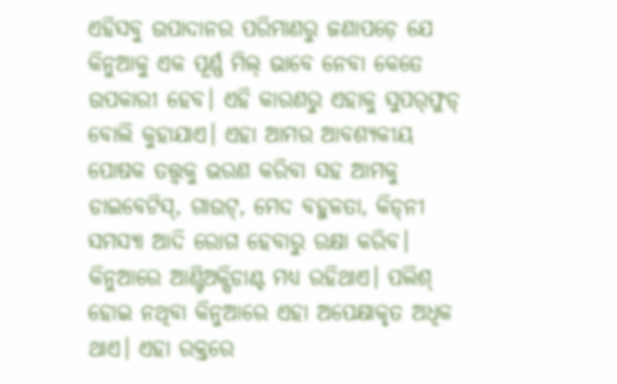ଏହିସବୁ ଉପାଦାନର ପରିମାଣରୁ ଜଣାପଡ଼େ ଯେ କିନୁଆକୁ ଏକ ପୂର୍ଣ୍ଣ ମିଲ୍ ଭାବେ ନେବା କେତେ ଉପକାରୀ ହେବ। ଏହି କାରଣରୁ ଏହାକୁ ସୁପର୍‌ଫୁଡ୍ ବୋଲି କୁହାଯାଏ। ଏହା ଆମର ଆବଶ୍ୟକୀୟ ପୋଷକ ତତ୍ତ୍ୱକୁ ଭରଣ କରିବା ସହ ଆମକୁ ଡାଇବେଟିସ୍, ଗାଉଟ୍, ମେଦ ବହୁଳତା, କିଡ୍‌ନୀ ସମସ୍ୟା ଆଦି ରୋଗ ହେବାରୁ ରକ୍ଷା କରିବ। କିନୁଆରେ ଆଣ୍ଟିଅକ୍ସିଡାଣ୍ଟ ମଧ୍ୟ ରହିଥାଏ। ପଲିଶ୍ ହୋଇ ନଥିବା କିନୁଆରେ ଏହା ଅପେକ୍ଷାକୃତ ଅଧିକ ଥାଏ। ଏହା ରକ୍ତରେ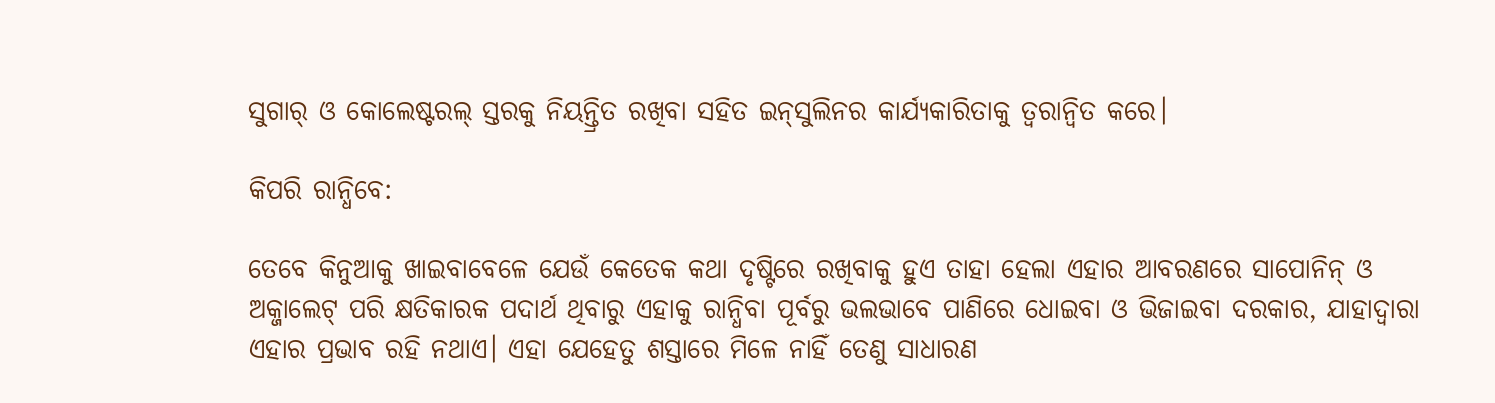ସୁଗାର୍‌ ଓ କୋଲେଷ୍ଟରଲ୍‌ ସ୍ତରକୁ ନିୟନ୍ତ୍ରିତ ରଖିବା ସହିତ ଇନ୍‌ସୁଲିନର କାର୍ଯ୍ୟକାରିତାକୁ ତ୍ୱରାନ୍ୱିତ କରେ।

କିପରି ରାନ୍ଧିବେ:

ତେବେ କିନୁଆକୁ ଖାଇବାବେଳେ ଯେଉଁ କେତେକ କଥା ଦୃଷ୍ଟିରେ ରଖିବାକୁ ହୁଏ ତାହା ହେଲା ଏହାର ଆବରଣରେ ସାପୋନିନ୍ ଓ ଅକ୍ଜାଲେଟ୍ ପରି କ୍ଷତିକାରକ ପଦାର୍ଥ ଥିବାରୁ ଏହାକୁ ରାନ୍ଧିବା ପୂର୍ବରୁ ଭଲଭାବେ ପାଣିରେ ଧୋଇବା ଓ ଭିଜାଇବା ଦରକାର, ଯାହାଦ୍ୱାରା ଏହାର ପ୍ରଭାବ ରହି ନଥାଏ। ଏହା ଯେହେତୁ ଶସ୍ତାରେ ମିଳେ ନାହିଁ ତେଣୁ ସାଧାରଣ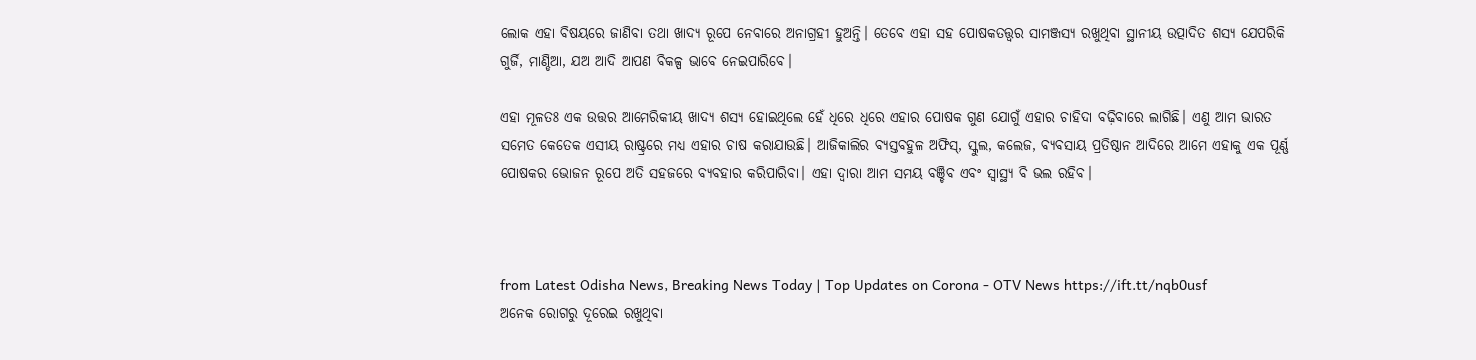ଲୋକ ଏହା ବିଷୟରେ ଜାଣିବା ତଥା ଖାଦ୍ୟ ରୂପେ ନେବାରେ ଅନାଗ୍ରହୀ ହୁଅନ୍ତି। ତେବେ ଏହା ସହ ପୋଷକତତ୍ତ୍ୱର ସାମଞ୍ଜସ୍ୟ ରଖୁଥିବା ସ୍ଥାନୀୟ ଉତ୍ପାଦିତ ଶସ୍ୟ ଯେପରିକି ଗୁର୍ଜି, ମାଣ୍ଡିଆ, ଯଅ ଆଦି ଆପଣ ବିକଳ୍ପ ଭାବେ ନେଇପାରିବେ।

ଏହା ମୂଳତଃ ଏକ ଉତ୍ତର ଆମେରିକୀୟ ଖାଦ୍ୟ ଶସ୍ୟ ହୋଇଥିଲେ ହେଁ ଧିରେ ଧିରେ ଏହାର ପୋଷକ ଗୁଣ ଯୋଗୁଁ ଏହାର ଚାହିଦା ବଢ଼ିବାରେ ଲାଗିଛି। ଏଣୁ ଆମ ଭାରତ ସମେତ କେତେକ ଏସୀୟ ରାଷ୍ଟ୍ରରେ ମଧ୍ୟ ଏହାର ଚାଷ କରାଯାଉଛି। ଆଜିକାଲିର ବ୍ୟସ୍ତବହୁଳ ଅଫିସ୍, ସ୍କୁଲ, କଲେଜ, ବ୍ୟବସାୟ ପ୍ରତିଷ୍ଠାନ ଆଦିରେ ଆମେ ଏହାକୁ ଏକ ପୂର୍ଣ୍ଣ ପୋଷକର ଭୋଜନ ରୂପେ ଅତି ସହଜରେ ବ୍ୟବହାର କରିପାରିବା। ଏହା ଦ୍ୱାରା ଆମ ସମୟ ବଞ୍ଚିବ ଏବଂ ସ୍ୱାସ୍ଥ୍ୟ ବି ଭଲ ରହିବ।



from Latest Odisha News, Breaking News Today | Top Updates on Corona - OTV News https://ift.tt/nqb0usf
ଅନେକ ରୋଗରୁ ଦୂରେଇ ରଖୁଥିବା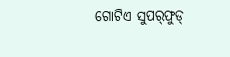ଗୋଟିଏ ସୁପର୍‌ଫୁଡ୍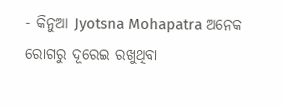- କିନୁଆ Jyotsna Mohapatra ଅନେକ ରୋଗରୁ ଦୂରେଇ ରଖୁଥିବା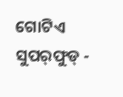ଗୋଟିଏ ସୁପର୍‌ଫୁଡ୍ -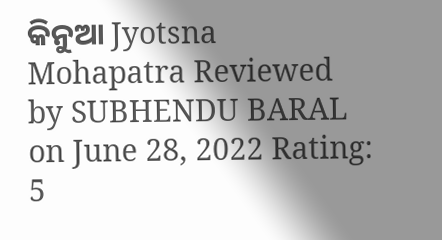କିନୁଆ Jyotsna Mohapatra Reviewed by SUBHENDU BARAL on June 28, 2022 Rating: 5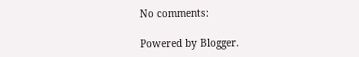No comments:

Powered by Blogger.